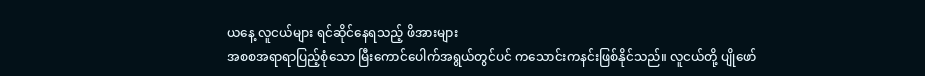ယနေ့ လူငယ်များ ရင်ဆိုင်နေရသည့် ဖိအားများ
အစစအရာရာပြည့်စုံသော မြီးကောင်ပေါက်အရွယ်တွင်ပင် ကသောင်းကနင်းဖြစ်နိုင်သည်။ လူငယ်တို့ ပျိုဖော်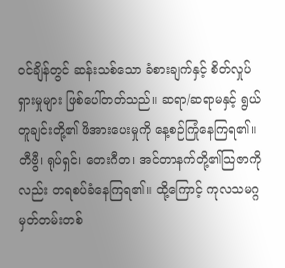ဝင်ချိန်တွင် ဆန်းသစ်သော ခံစားချက်နှင့် စိတ်လှုပ်ရှားမှုများ ဖြစ်ပေါ်တတ်သည်။ ဆရာ/ဆရာမနှင့် ရွယ်တူချင်းတို့၏ ဖိအားပေးမှုကို နေ့စဉ်ကြုံနေကြရ၏။ တီဗွီ၊ ရုပ်ရှင်၊ တေးဂီတ၊ အင်တာနက်တို့၏သြဇာကိုလည်း တရစပ်ခံနေကြရ၏။ ထို့ကြောင့် ကုလသမဂ္ဂ မှတ်တမ်းတစ်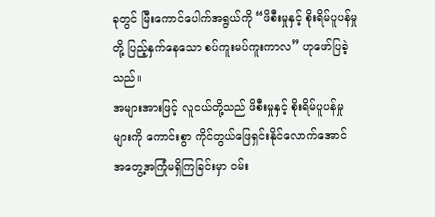ခုတွင် မြီးကောင်ပေါက်အရွယ်ကို “ဖိစီးမှုနှင့် စိုးရိမ်ပူပန်မှုတို့ ပြည့်နှက်နေသော စပ်ကူးမပ်ကူးကာလ” ဟုဖော်ပြခဲ့သည်။
အများအားဖြင့် လူငယ်တို့သည် ဖိစီးမှုနှင့် စိုးရိမ်ပူပန်မှုများကို ကောင်းစွာ ကိုင်တွယ်ဖြေရှင်းနိုင်လောက်အောင် အတွေ့အကြုံမရှိကြခြင်းမှာ ဝမ်း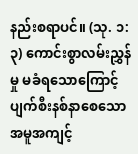နည်းစရာပင်။ (သု. ၁:၃) ကောင်းစွာလမ်းညွှန်မှု မခံရသောကြောင့် ပျက်စီးနစ်နာစေသော အမူအကျင့်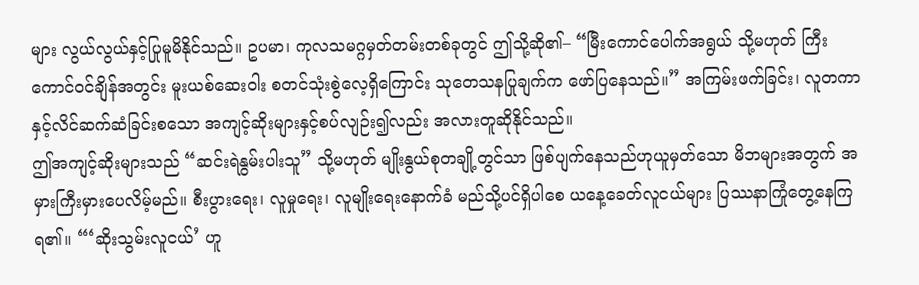များ လွယ်လွယ်နှင့်ပြုမူမိနိုင်သည်။ ဥပမာ၊ ကုလသမဂ္ဂမှတ်တမ်းတစ်ခုတွင် ဤသို့ဆို၏– “မြီးကောင်ပေါက်အရွယ် သို့မဟုတ် ကြီးကောင်ဝင်ချိန်အတွင်း မူးယစ်ဆေးဝါး စတင်သုံးစွဲလေ့ရှိကြောင်း သုတေသနပြုချက်က ဖော်ပြနေသည်။” အကြမ်းဖက်ခြင်း၊ လူတကာနှင့်လိင်ဆက်ဆံခြင်းစသော အကျင့်ဆိုးများနှင့်စပ်လျဉ်း၍လည်း အလားတူဆိုနိုင်သည်။
ဤအကျင့်ဆိုးများသည် “ဆင်းရဲနွမ်းပါးသူ” သို့မဟုတ် မျိုးနွယ်စုတချို့တွင်သာ ဖြစ်ပျက်နေသည်ဟုယူမှတ်သော မိဘများအတွက် အမှားကြီးမှားပေလိမ့်မည်။ စီးပွားရေး၊ လူမှုရေး၊ လူမျိုးရေးနောက်ခံ မည်သို့ပင်ရှိပါစေ ယနေ့ခေတ်လူငယ်များ ပြဿနာကြုံတွေ့နေကြရ၏။ “‘ဆိုးသွမ်းလူငယ်’ ဟူ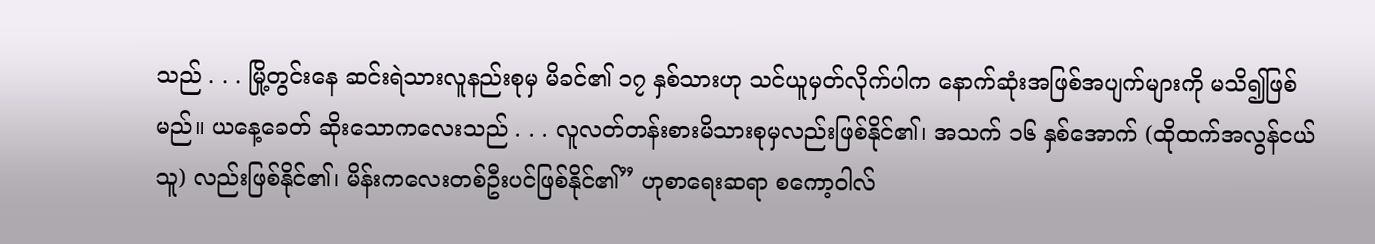သည် . . . မြို့တွင်းနေ ဆင်းရဲသားလူနည်းစုမှ မိခင်၏ ၁၇ နှစ်သားဟု သင်ယူမှတ်လိုက်ပါက နောက်ဆုံးအဖြစ်အပျက်များကို မသိ၍ဖြစ်မည်။ ယနေ့ခေတ် ဆိုးသောကလေးသည် . . . လူလတ်တန်းစားမိသားစုမှလည်းဖြစ်နိုင်၏၊ အသက် ၁၆ နှစ်အောက် (ထိုထက်အလွန်ငယ်သူ) လည်းဖြစ်နိုင်၏၊ မိန်းကလေးတစ်ဦးပင်ဖြစ်နိုင်၏” ဟုစာရေးဆရာ စကော့ဝါလ်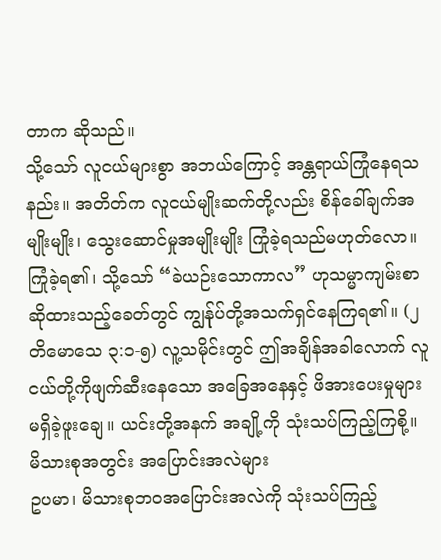တာက ဆိုသည်။
သို့သော် လူငယ်များစွာ အဘယ်ကြောင့် အန္တရာယ်ကြုံနေရသနည်း။ အတိတ်က လူငယ်မျိုးဆက်တို့လည်း စိန်ခေါ်ချက်အမျိုးမျိုး၊ သွေးဆောင်မှုအမျိုးမျိုး ကြုံခဲ့ရသည်မဟုတ်လော။ ကြုံခဲ့ရ၏၊ သို့သော် “ခဲယဉ်းသောကာလ” ဟုသမ္မာကျမ်းစာဆိုထားသည့်ခေတ်တွင် ကျွန်ုပ်တို့အသက်ရှင်နေကြရ၏။ (၂ တိမောသေ ၃:၁-၅) လူ့သမိုင်းတွင် ဤအချိန်အခါလောက် လူငယ်တို့ကိုဖျက်ဆီးနေသော အခြေအနေနှင့် ဖိအားပေးမှုများ မရှိခဲ့ဖူးချေ။ ယင်းတို့အနက် အချို့ကို သုံးသပ်ကြည့်ကြစို့။
မိသားစုအတွင်း အပြောင်းအလဲများ
ဥပမာ၊ မိသားစုဘဝအပြောင်းအလဲကို သုံးသပ်ကြည့်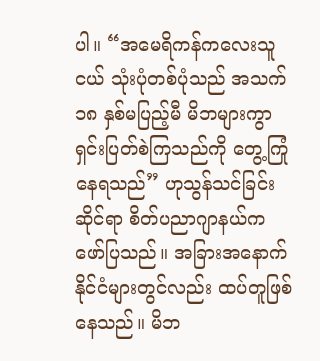ပါ။ “အမေရိကန်ကလေးသူငယ် သုံးပုံတစ်ပုံသည် အသက် ၁၈ နှစ်မပြည့်မီ မိဘများကွာရှင်းပြတ်စဲကြသည်ကို တွေ့ကြုံနေရသည်” ဟုသွန်သင်ခြင်းဆိုင်ရာ စိတ်ပညာဂျာနယ်က ဖော်ပြသည်။ အခြားအနောက်နိုင်ငံများတွင်လည်း ထပ်တူဖြစ်နေသည်။ မိဘ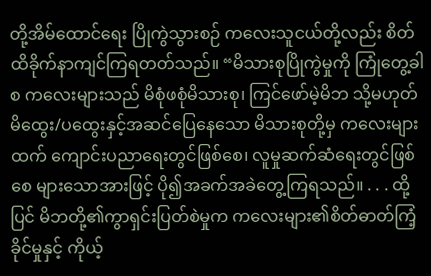တို့အိမ်ထောင်ရေး ပြိုကွဲသွားစဉ် ကလေးသူငယ်တို့လည်း စိတ်ထိခိုက်နာကျင်ကြရတတ်သည်။ “မိသားစုပြိုကွဲမှုကို ကြုံတွေ့ခါစ ကလေးများသည် မိစုံဖစုံမိသားစု၊ ကြင်ဖော်မဲ့မိဘ သို့မဟုတ် မိထွေး/ပထွေးနှင့်အဆင်ပြေနေသော မိသားစုတို့မှ ကလေးများထက် ကျောင်းပညာရေးတွင်ဖြစ်စေ၊ လူမှုဆက်ဆံရေးတွင်ဖြစ်စေ များသောအားဖြင့် ပို၍အခက်အခဲတွေ့ကြရသည်။ . . . ထို့ပြင် မိဘတို့၏ကွာရှင်းပြတ်စဲမှုက ကလေးများ၏စိတ်ဓာတ်ကြံ့ခိုင်မှုနှင့် ကိုယ့်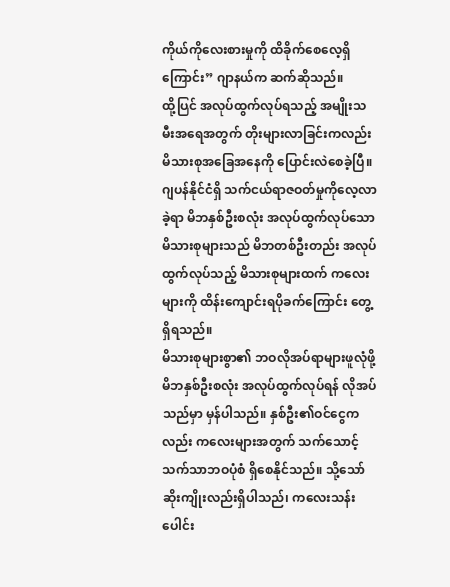ကိုယ်ကိုလေးစားမှုကို ထိခိုက်စေလေ့ရှိကြောင်း” ဂျာနယ်က ဆက်ဆိုသည်။
ထို့ပြင် အလုပ်ထွက်လုပ်ရသည့် အမျိုးသမီးအရေအတွက် တိုးများလာခြင်းကလည်း မိသားစုအခြေအနေကို ပြောင်းလဲစေခဲ့ပြီ။ ဂျပန်နိုင်ငံရှိ သက်ငယ်ရာဇဝတ်မှုကိုလေ့လာခဲ့ရာ မိဘနှစ်ဦးစလုံး အလုပ်ထွက်လုပ်သော မိသားစုများသည် မိဘတစ်ဦးတည်း အလုပ်ထွက်လုပ်သည့် မိသားစုများထက် ကလေးများကို ထိန်းကျောင်းရပိုခက်ကြောင်း တွေ့ရှိရသည်။
မိသားစုများစွာ၏ ဘဝလိုအပ်ရာများဖူလုံဖို့ မိဘနှစ်ဦးစလုံး အလုပ်ထွက်လုပ်ရန် လိုအပ်သည်မှာ မှန်ပါသည်။ နှစ်ဦး၏ဝင်ငွေကလည်း ကလေးများအတွက် သက်သောင့်သက်သာဘဝပုံစံ ရှိစေနိုင်သည်။ သို့သော် ဆိုးကျိုးလည်းရှိပါသည်၊ ကလေးသန်းပေါင်း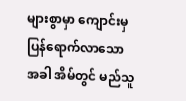များစွာမှာ ကျောင်းမှ ပြန်ရောက်လာသောအခါ အိမ်တွင် မည်သူ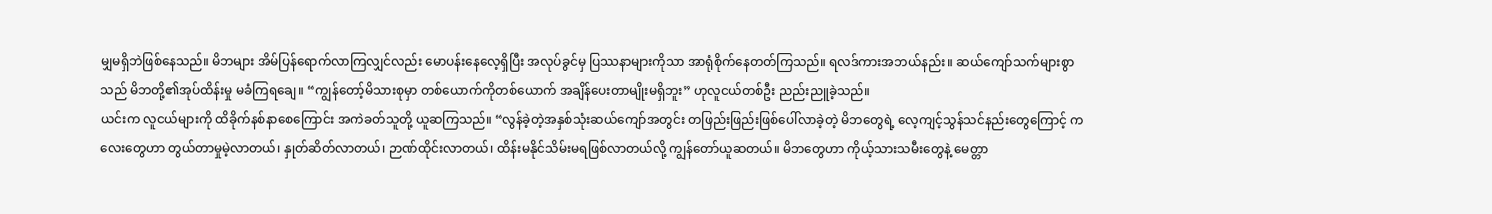မျှမရှိဘဲဖြစ်နေသည်။ မိဘများ အိမ်ပြန်ရောက်လာကြလျှင်လည်း မောပန်းနေလေ့ရှိပြီး အလုပ်ခွင်မှ ပြဿနာများကိုသာ အာရုံစိုက်နေတတ်ကြသည်။ ရလဒ်ကားအဘယ်နည်း။ ဆယ်ကျော်သက်များစွာသည် မိဘတို့၏အုပ်ထိန်းမှု မခံကြရချေ။ “ကျွန်တော့်မိသားစုမှာ တစ်ယောက်ကိုတစ်ယောက် အချိန်ပေးတာမျိုးမရှိဘူး” ဟုလူငယ်တစ်ဦး ညည်းညူခဲ့သည်။
ယင်းက လူငယ်များကို ထိခိုက်နစ်နာစေကြောင်း အကဲခတ်သူတို့ ယူဆကြသည်။ “လွန်ခဲ့တဲ့အနှစ်သုံးဆယ်ကျော်အတွင်း တဖြည်းဖြည်းဖြစ်ပေါ်လာခဲ့တဲ့ မိဘတွေရဲ့ လေ့ကျင့်သွန်သင်နည်းတွေကြောင့် ကလေးတွေဟာ တွယ်တာမှုမဲ့လာတယ်၊ နှုတ်ဆိတ်လာတယ်၊ ဉာဏ်ထိုင်းလာတယ်၊ ထိန်းမနိုင်သိမ်းမရဖြစ်လာတယ်လို့ ကျွန်တော်ယူဆတယ်။ မိဘတွေဟာ ကိုယ့်သားသမီးတွေနဲ့ မေတ္တာ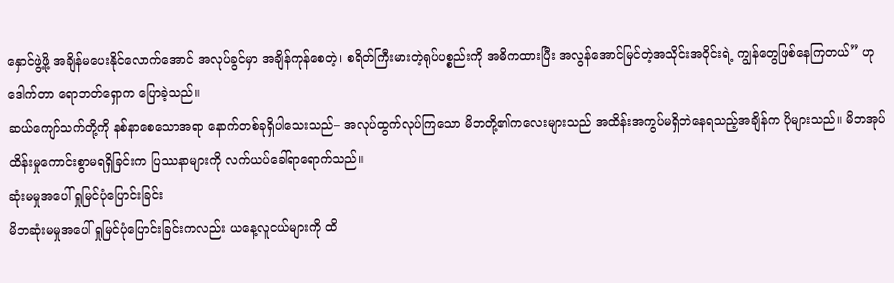နှောင်ဖွဲ့ဖို့ အချိန်မပေးနိုင်လောက်အောင် အလုပ်ခွင်မှာ အချိန်ကုန်စေတဲ့၊ စရိတ်ကြီးမားတဲ့ရုပ်ပစ္စည်းကို အဓိကထားပြီး အလွန်အောင်မြင်တဲ့အသိုင်းအဝိုင်းရဲ့ ကျွန်တွေဖြစ်နေကြတယ်” ဟုဒေါက်တာ ရောဘတ်ရှောက ပြောခဲ့သည်။
ဆယ်ကျော်သက်တို့ကို နစ်နာစေသောအရာ နောက်တစ်ခုရှိပါသေးသည်– အလုပ်ထွက်လုပ်ကြသော မိဘတို့၏ကလေးများသည် အထိန်းအကွပ်မရှိဘဲနေရသည့်အချိန်က ပိုများသည်။ မိဘအုပ်ထိန်းမှုကောင်းစွာမရရှိခြင်းက ပြဿနာများကို လက်ယပ်ခေါ်ရာရောက်သည်။
ဆုံးမမှုအပေါ် ရှုမြင်ပုံပြောင်းခြင်း
မိဘဆုံးမမှုအပေါ် ရှုမြင်ပုံပြောင်းခြင်းကလည်း ယနေ့လူငယ်များကို ထိ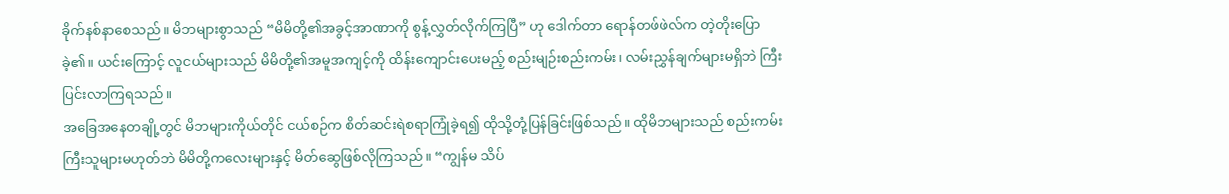ခိုက်နစ်နာစေသည်။ မိဘများစွာသည် “မိမိတို့၏အခွင့်အာဏာကို စွန့်လွှတ်လိုက်ကြပြီ” ဟု ဒေါက်တာ ရောန်တဖ်ဖဲလ်က တဲ့တိုးပြောခဲ့၏။ ယင်းကြောင့် လူငယ်များသည် မိမိတို့၏အမူအကျင့်ကို ထိန်းကျောင်းပေးမည့် စည်းမျဉ်းစည်းကမ်း၊ လမ်းညွှန်ချက်များမရှိဘဲ ကြီးပြင်းလာကြရသည်။
အခြေအနေတချို့တွင် မိဘများကိုယ်တိုင် ငယ်စဉ်က စိတ်ဆင်းရဲစရာကြုံခဲ့ရ၍ ထိုသို့တုံ့ပြန်ခြင်းဖြစ်သည်။ ထိုမိဘများသည် စည်းကမ်းကြီးသူများမဟုတ်ဘဲ မိမိတို့ကလေးများနှင့် မိတ်ဆွေဖြစ်လိုကြသည်။ “ကျွန်မ သိပ်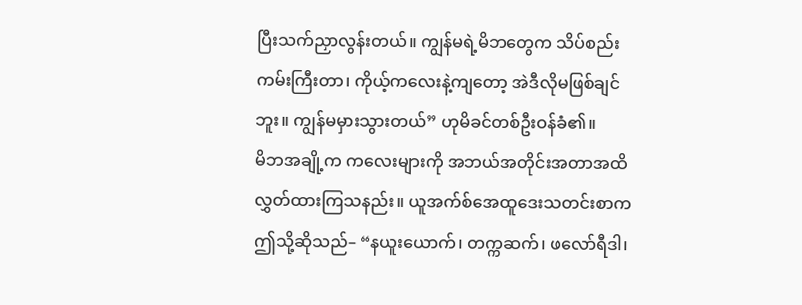ပြီးသက်ညှာလွန်းတယ်။ ကျွန်မရဲ့မိဘတွေက သိပ်စည်းကမ်းကြီးတာ၊ ကိုယ့်ကလေးနဲ့ကျတော့ အဲဒီလိုမဖြစ်ချင်ဘူး။ ကျွန်မမှားသွားတယ်” ဟုမိခင်တစ်ဦးဝန်ခံ၏။
မိဘအချို့က ကလေးများကို အဘယ်အတိုင်းအတာအထိ လွှတ်ထားကြသနည်း။ ယူအက်စ်အေထူဒေးသတင်းစာက ဤသို့ဆိုသည်– “နယူးယောက်၊ တက္ကဆက်၊ ဖလော်ရီဒါ၊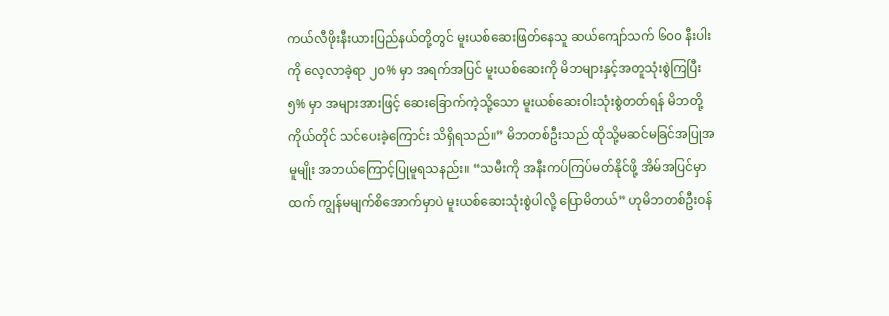ကယ်လီဖိုးနီးယားပြည်နယ်တို့တွင် မူးယစ်ဆေးဖြတ်နေသူ ဆယ်ကျော်သက် ၆၀၀ နီးပါးကို လေ့လာခဲ့ရာ ၂၀% မှာ အရက်အပြင် မူးယစ်ဆေးကို မိဘများနှင့်အတူသုံးစွဲကြပြီး ၅% မှာ အများအားဖြင့် ဆေးခြောက်ကဲ့သို့သော မူးယစ်ဆေးဝါးသုံးစွဲတတ်ရန် မိဘတို့ကိုယ်တိုင် သင်ပေးခဲ့ကြောင်း သိရှိရသည်။” မိဘတစ်ဦးသည် ထိုသို့မဆင်မခြင်အပြုအမူမျိုး အဘယ်ကြောင့်ပြုမူရသနည်း။ “သမီးကို အနီးကပ်ကြပ်မတ်နိုင်ဖို့ အိမ်အပြင်မှာထက် ကျွန်မမျက်စိအောက်မှာပဲ မူးယစ်ဆေးသုံးစွဲပါလို့ ပြောမိတယ်” ဟုမိဘတစ်ဦးဝန်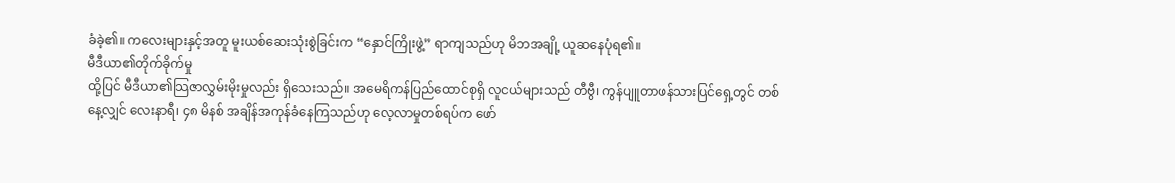ခံခဲ့၏။ ကလေးများနှင့်အတူ မူးယစ်ဆေးသုံးစွဲခြင်းက “နှောင်ကြိုးဖွဲ့” ရာကျသည်ဟု မိဘအချို့ ယူဆနေပုံရ၏။
မီဒီယာ၏တိုက်ခိုက်မှု
ထို့ပြင် မီဒီယာ၏သြဇာလွှမ်းမိုးမှုလည်း ရှိသေးသည်။ အမေရိကန်ပြည်ထောင်စုရှိ လူငယ်များသည် တီဗွီ၊ ကွန်ပျူတာဖန်သားပြင်ရှေ့တွင် တစ်နေ့လျှင် လေးနာရီ၊ ၄၈ မိနစ် အချိန်အကုန်ခံနေကြသည်ဟု လေ့လာမှုတစ်ရပ်က ဖော်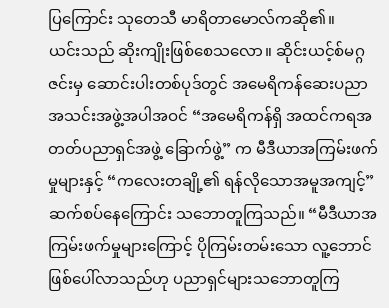ပြကြောင်း သုတေသီ မာရိတာမောလ်ကဆို၏။
ယင်းသည် ဆိုးကျိုးဖြစ်စေသလော။ ဆိုင်းယင့်စ်မဂ္ဂဇင်းမှ ဆောင်းပါးတစ်ပုဒ်တွင် အမေရိကန်ဆေးပညာ အသင်းအဖွဲ့အပါအဝင် “အမေရိကန်ရှိ အထင်ကရအတတ်ပညာရှင်အဖွဲ့ ခြောက်ဖွဲ့” က မီဒီယာအကြမ်းဖက်မှုများနှင့် “ကလေးတချို့၏ ရန်လိုသောအမူအကျင့်” ဆက်စပ်နေကြောင်း သဘောတူကြသည်။ “မီဒီယာအကြမ်းဖက်မှုများကြောင့် ပိုကြမ်းတမ်းသော လူ့ဘောင်ဖြစ်ပေါ်လာသည်ဟု ပညာရှင်များသဘောတူကြ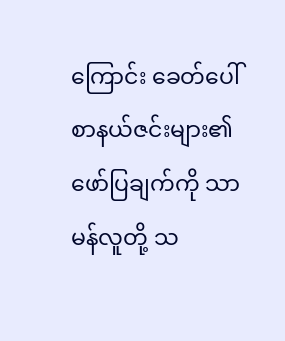ကြောင်း ခေတ်ပေါ်စာနယ်ဇင်းများ၏ဖော်ပြချက်ကို သာမန်လူတို့ သ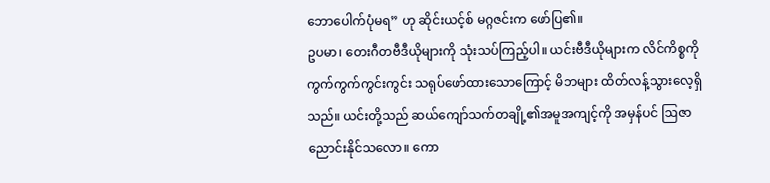ဘောပေါက်ပုံမရ” ဟု ဆိုင်းယင့်စ် မဂ္ဂဇင်းက ဖော်ပြ၏။
ဥပမာ၊ တေးဂီတဗီဒီယိုများကို သုံးသပ်ကြည့်ပါ။ ယင်းဗီဒီယိုများက လိင်ကိစ္စကို ကွက်ကွက်ကွင်းကွင်း သရုပ်ဖော်ထားသောကြောင့် မိဘများ ထိတ်လန့်သွားလေ့ရှိသည်။ ယင်းတို့သည် ဆယ်ကျော်သက်တချို့၏အမူအကျင့်ကို အမှန်ပင် ဩဇာညောင်းနိုင်သလော။ ကော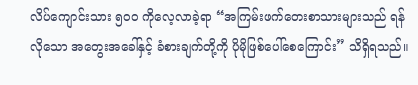လိပ်ကျောင်းသား ၅၀၀ ကိုလေ့လာခဲ့ရာ “အကြမ်းဖက်တေးစာသားများသည် ရန်လိုသော အတွေးအခေါ်နှင့် ခံစားချက်တို့ကို ပိုမိုဖြစ်ပေါ်စေကြောင်း” သိရှိရသည်။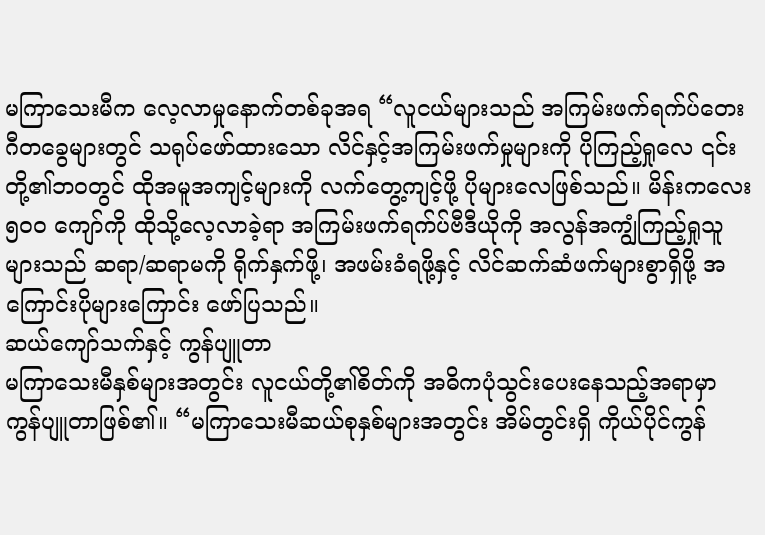မကြာသေးမီက လေ့လာမှုနောက်တစ်ခုအရ “လူငယ်များသည် အကြမ်းဖက်ရက်ပ်တေးဂီတခွေများတွင် သရုပ်ဖော်ထားသော လိင်နှင့်အကြမ်းဖက်မှုများကို ပိုကြည့်ရှုလေ ၎င်းတို့၏ဘဝတွင် ထိုအမူအကျင့်များကို လက်တွေ့ကျင့်ဖို့ ပိုများလေဖြစ်သည်။ မိန်းကလေး ၅၀၀ ကျော်ကို ထိုသို့လေ့လာခဲ့ရာ အကြမ်းဖက်ရက်ပ်ဗီဒီယိုကို အလွန်အကျွံကြည့်ရှုသူများသည် ဆရာ/ဆရာမကို ရိုက်နှက်ဖို့၊ အဖမ်းခံရဖို့နှင့် လိင်ဆက်ဆံဖက်များစွာရှိဖို့ အကြောင်းပိုများကြောင်း ဖော်ပြသည်။
ဆယ်ကျော်သက်နှင့် ကွန်ပျူတာ
မကြာသေးမီနှစ်များအတွင်း လူငယ်တို့၏စိတ်ကို အဓိကပုံသွင်းပေးနေသည့်အရာမှာ ကွန်ပျူတာဖြစ်၏။ “မကြာသေးမီဆယ်စုနှစ်များအတွင်း အိမ်တွင်းရှိ ကိုယ်ပိုင်ကွန်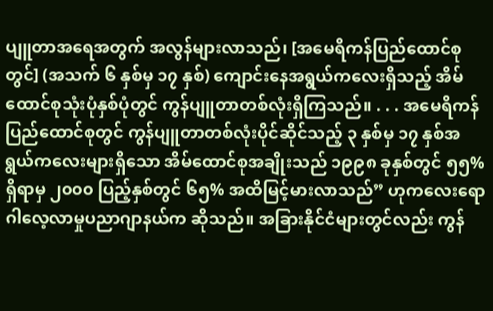ပျူတာအရေအတွက် အလွန်များလာသည်၊ [အမေရိကန်ပြည်ထောင်စုတွင်] (အသက် ၆ နှစ်မှ ၁၇ နှစ်) ကျောင်းနေအရွယ်ကလေးရှိသည့် အိမ်ထောင်စုသုံးပုံနှစ်ပုံတွင် ကွန်ပျူတာတစ်လုံးရှိကြသည်။ . . . အမေရိကန်ပြည်ထောင်စုတွင် ကွန်ပျူတာတစ်လုံးပိုင်ဆိုင်သည့် ၃ နှစ်မှ ၁၇ နှစ်အရွယ်ကလေးများရှိသော အိမ်ထောင်စုအချိုးသည် ၁၉၉၈ ခုနှစ်တွင် ၅၅% ရှိရာမှ ၂၀၀၀ ပြည့်နှစ်တွင် ၆၅% အထိမြင့်မားလာသည်” ဟုကလေးရောဂါလေ့လာမှုပညာဂျာနယ်က ဆိုသည်။ အခြားနိုင်ငံများတွင်လည်း ကွန်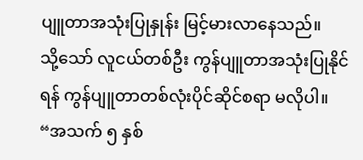ပျူတာအသုံးပြုနှုန်း မြင့်မားလာနေသည်။
သို့သော် လူငယ်တစ်ဦး ကွန်ပျူတာအသုံးပြုနိုင်ရန် ကွန်ပျူတာတစ်လုံးပိုင်ဆိုင်စရာ မလိုပါ။ “အသက် ၅ နှစ်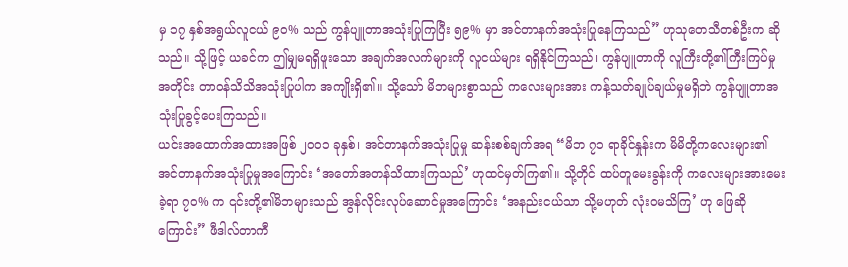မှ ၁၇ နှစ်အရွယ်လူငယ် ၉၀% သည် ကွန်ပျူတာအသုံးပြုကြပြီး ၅၉% မှာ အင်တာနက်အသုံးပြုနေကြသည်” ဟုသုတေသီတစ်ဦးက ဆိုသည်။ သို့ဖြင့် ယခင်က ဤမျှမရရှိဖူးသော အချက်အလက်များကို လူငယ်များ ရရှိနိုင်ကြသည်၊ ကွန်ပျူတာကို လူကြီးတို့၏ကြီးကြပ်မှုအတိုင်း တာဝန်သိသိအသုံးပြုပါက အကျိုးရှိ၏။ သို့သော် မိဘများစွာသည် ကလေးများအား ကန့်သတ်ချုပ်ချယ်မှုမရှိဘဲ ကွန်ပျူတာအသုံးပြုခွင့်ပေးကြသည်။
ယင်းအထောက်အထားအဖြစ် ၂၀၀၁ ခုနှစ်၊ အင်တာနက်အသုံးပြုမှု ဆန်းစစ်ချက်အရ “မိဘ ၇၁ ရာခိုင်နှုန်းက မိမိတို့ကလေးများ၏ အင်တာနက်အသုံးပြုမှုအကြောင်း ‘အတော်အတန်သိထားကြသည်’ ဟုထင်မှတ်ကြ၏။ သို့တိုင် ထပ်တူမေးခွန်းကို ကလေးများအားမေးခဲ့ရာ ၇၀% က ၎င်းတို့၏မိဘများသည် အွန်လိုင်းလုပ်ဆောင်မှုအကြောင်း ‘အနည်းငယ်သာ သို့မဟုတ် လုံးဝမသိကြ’ ဟု ဖြေဆိုကြောင်း” ဖီဒါလ်တာကီ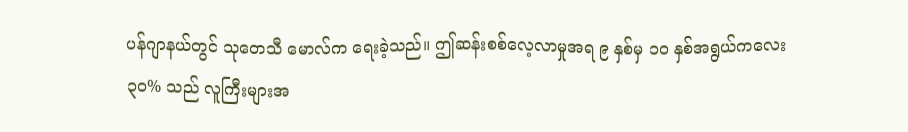ပန်ဂျာနယ်တွင် သုတေသီ မောလ်က ရေးခဲ့သည်။ ဤဆန်းစစ်လေ့လာမှုအရ ၉ နှစ်မှ ၁၀ နှစ်အရွယ်ကလေး ၃၀% သည် လူကြီးများအ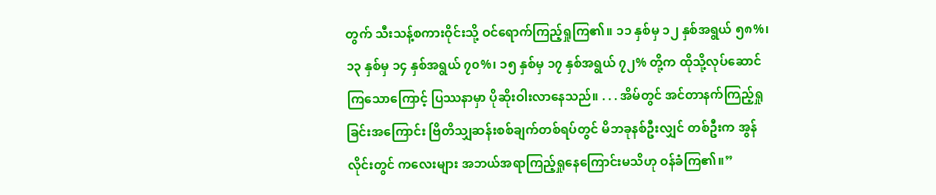တွက် သီးသန့်စကားဝိုင်းသို့ ဝင်ရောက်ကြည့်ရှုကြ၏။ ၁၁ နှစ်မှ ၁၂ နှစ်အရွယ် ၅၈%၊ ၁၃ နှစ်မှ ၁၄ နှစ်အရွယ် ၇၀%၊ ၁၅ နှစ်မှ ၁၇ နှစ်အရွယ် ၇၂% တို့က ထိုသို့လုပ်ဆောင်ကြသောကြောင့် ပြဿနာမှာ ပိုဆိုးဝါးလာနေသည်။ . . . အိမ်တွင် အင်တာနက်ကြည့်ရှုခြင်းအကြောင်း ဗြိတိသျှဆန်းစစ်ချက်တစ်ရပ်တွင် မိဘခုနစ်ဦးလျှင် တစ်ဦးက အွန်လိုင်းတွင် ကလေးများ အဘယ်အရာကြည့်ရှုနေကြောင်းမသိဟု ဝန်ခံကြ၏။”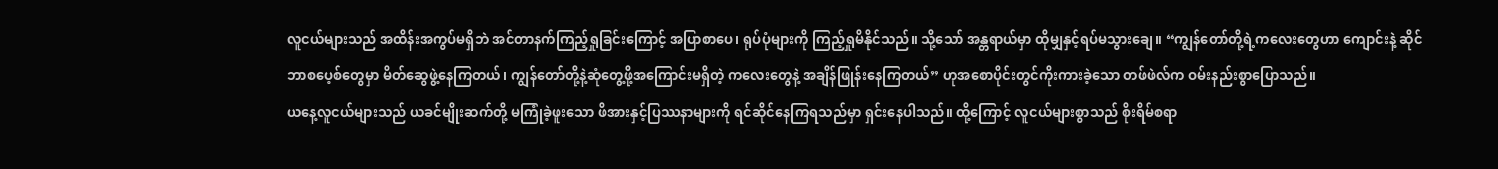လူငယ်များသည် အထိန်းအကွပ်မရှိဘဲ အင်တာနက်ကြည့်ရှုခြင်းကြောင့် အပြာစာပေ၊ ရုပ်ပုံများကို ကြည့်ရှုမိနိုင်သည်။ သို့သော် အန္တရာယ်မှာ ထိုမျှနှင့်ရပ်မသွားချေ။ “ကျွန်တော်တို့ရဲ့ကလေးတွေဟာ ကျောင်းနဲ့ ဆိုင်ဘာစပေ့စ်တွေမှာ မိတ်ဆွေဖွဲ့နေကြတယ်၊ ကျွန်တော်တို့နဲ့ဆုံတွေ့ဖို့အကြောင်းမရှိတဲ့ ကလေးတွေနဲ့ အချိန်ဖြုန်းနေကြတယ်” ဟုအစောပိုင်းတွင်ကိုးကားခဲ့သော တဖ်ဖဲလ်က ဝမ်းနည်းစွာပြောသည်။
ယနေ့လူငယ်များသည် ယခင်မျိုးဆက်တို့ မကြုံခဲ့ဖူးသော ဖိအားနှင့်ပြဿနာများကို ရင်ဆိုင်နေကြရသည်မှာ ရှင်းနေပါသည်။ ထို့ကြောင့် လူငယ်များစွာသည် စိုးရိမ်စရာ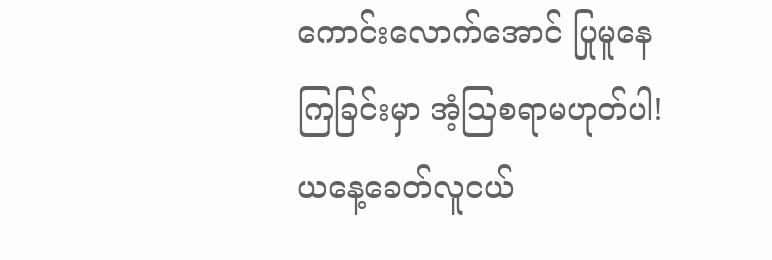ကောင်းလောက်အောင် ပြုမူနေကြခြင်းမှာ အံ့ဩစရာမဟုတ်ပါ! ယနေ့ခေတ်လူငယ်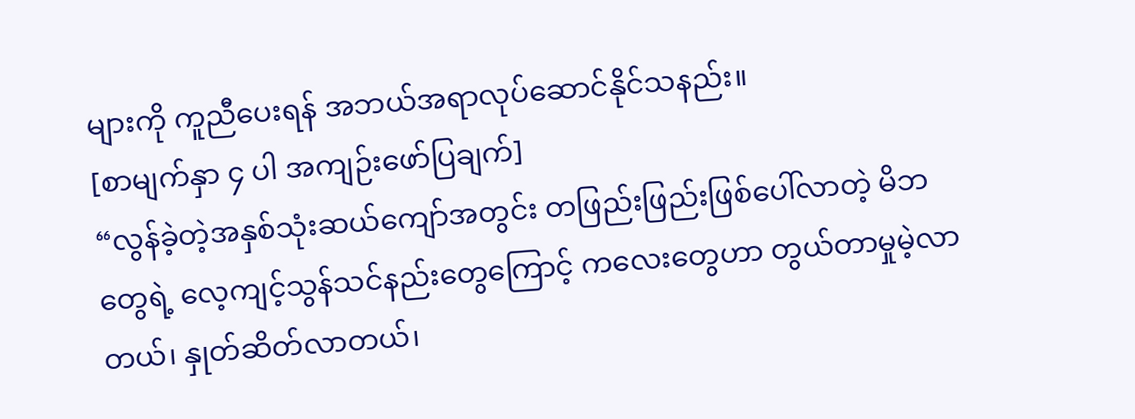များကို ကူညီပေးရန် အဘယ်အရာလုပ်ဆောင်နိုင်သနည်း။
[စာမျက်နှာ ၄ ပါ အကျဉ်းဖော်ပြချက်]
“လွန်ခဲ့တဲ့အနှစ်သုံးဆယ်ကျော်အတွင်း တဖြည်းဖြည်းဖြစ်ပေါ်လာတဲ့ မိဘတွေရဲ့ လေ့ကျင့်သွန်သင်နည်းတွေကြောင့် ကလေးတွေဟာ တွယ်တာမှုမဲ့လာတယ်၊ နှုတ်ဆိတ်လာတယ်၊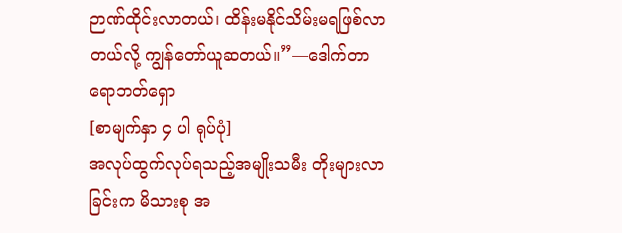ဉာဏ်ထိုင်းလာတယ်၊ ထိန်းမနိုင်သိမ်းမရဖြစ်လာတယ်လို့ ကျွန်တော်ယူဆတယ်။”—ဒေါက်တာ ရောဘတ်ရှော
[စာမျက်နှာ ၄ ပါ ရုပ်ပုံ]
အလုပ်ထွက်လုပ်ရသည့်အမျိုးသမီး တိုးများလာခြင်းက မိသားစု အ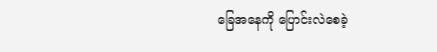ခြေအနေကို ပြောင်းလဲစေခဲ့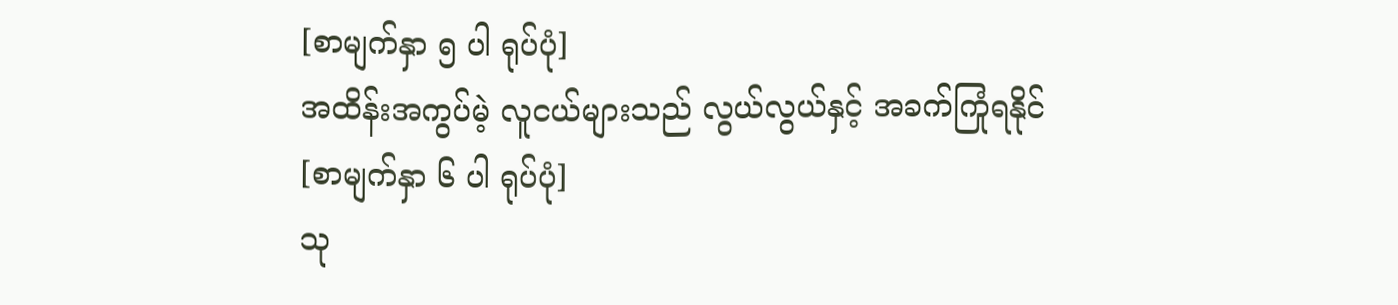[စာမျက်နှာ ၅ ပါ ရုပ်ပုံ]
အထိန်းအကွပ်မဲ့ လူငယ်များသည် လွယ်လွယ်နှင့် အခက်ကြုံရနိုင်
[စာမျက်နှာ ၆ ပါ ရုပ်ပုံ]
သု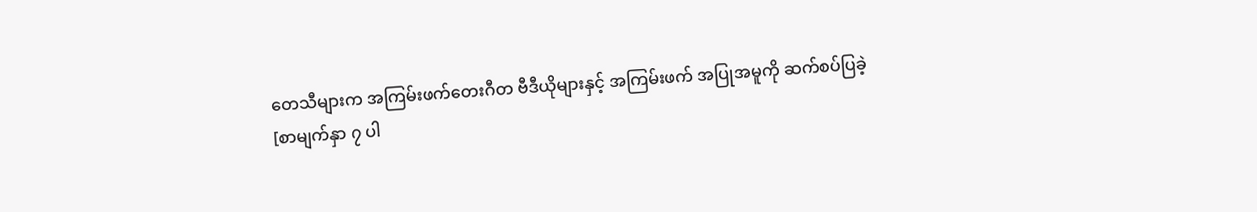တေသီများက အကြမ်းဖက်တေးဂီတ ဗီဒီယိုများနှင့် အကြမ်းဖက် အပြုအမူကို ဆက်စပ်ပြခဲ့
[စာမျက်နှာ ၇ ပါ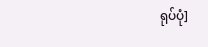ရုပ်ပုံ]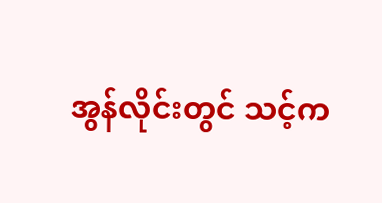အွန်လိုင်းတွင် သင့်က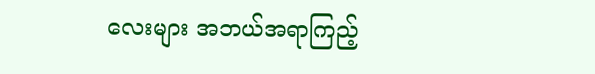လေးများ အဘယ်အရာကြည့်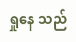ရှုနေ သည်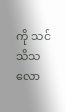ကို သင်သိသလော